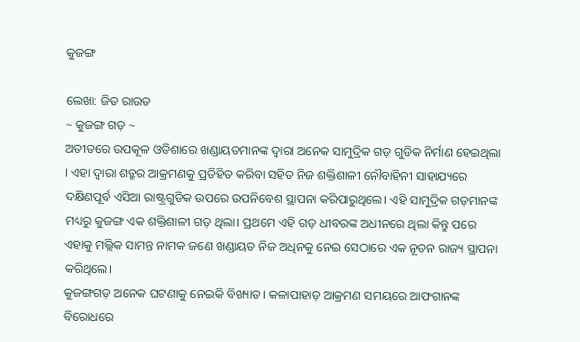କୁଜଙ୍ଗ

ଲେଖା: ଜିତ ରାଉତ
~ କୁଜଙ୍ଗ ଗଡ଼ ~
ଅତୀତରେ ଉପକୂଳ ଓଡିଶାରେ ଖଣ୍ଡାୟତମାନଙ୍କ ଦ୍ୱାରା ଅନେକ ସାମୁଦ୍ରିକ ଗଡ଼ ଗୁଡିକ ନିର୍ମାଣ ହେଇଥିଲା । ଏହା ଦ୍ୱାରା ଶତ୍ରୁର ଆକ୍ରମଣକୁ ପ୍ରତିହିତ କରିବା ସହିତ ନିଜ ଶକ୍ତିଶାଳୀ ନୌବାହିନୀ ସାହାଯ୍ୟରେ ଦକ୍ଷିଣପୂର୍ବ ଏସିଆ ରାଷ୍ଟ୍ରଗୁଡିକ ଉପରେ ଉପନିବେଶ ସ୍ଥାପନା କରିପାରୁଥିଲେ। ଏହି ସାମୁଦ୍ରିକ ଗଡ଼ମାନଙ୍କ ମଧ୍ୟରୁ କୁଜଙ୍ଗ ଏକ ଶକ୍ତିଶାଳୀ ଗଡ଼ ଥିଲା। ପ୍ରଥମେ ଏହି ଗଡ଼ ଧୀବରଙ୍କ ଅଧୀନରେ ଥିଲା କିନ୍ତୁ ପରେ ଏହାକୁ ମଲ୍ଲିକ ସାମନ୍ତ ନାମକ ଜଣେ ଖଣ୍ଡାୟତ ନିଜ ଅଧିନକୁ ନେଇ ସେଠାରେ ଏକ ନୂତନ ରାଜ୍ୟ ସ୍ଥାପନା କରିଥିଲେ।
କୁଜଙ୍ଗଗଡ଼ ଅନେକ ଘଟଣାକୁ ନେଇକି ବିଖ୍ୟାତ। କଳାପାହାଡ଼ ଆକ୍ରମଣ ସମୟରେ ଆଫଗାନଙ୍କ ବିରୋଧରେ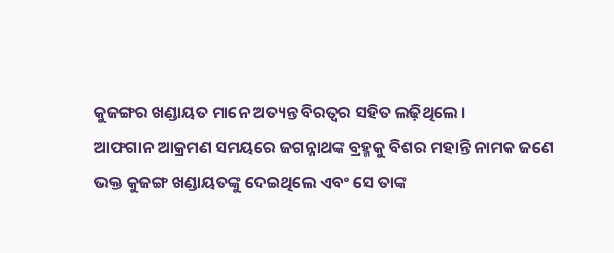କୁଜଙ୍ଗର ଖଣ୍ଡାୟତ ମାନେ ଅତ୍ୟନ୍ତ ବିରତ୍ୱର ସହିତ ଲଢ଼ିଥିଲେ ।
ଆଫଗାନ ଆକ୍ରମଣ ସମୟରେ ଜଗନ୍ନାଥଙ୍କ ବ୍ରହ୍ମକୁ ବିଶର ମହାନ୍ତି ନାମକ ଜଣେ ଭକ୍ତ କୁଜଙ୍ଗ ଖଣ୍ଡାୟତଙ୍କୁ ଦେଇଥିଲେ ଏବଂ ସେ ତାଙ୍କ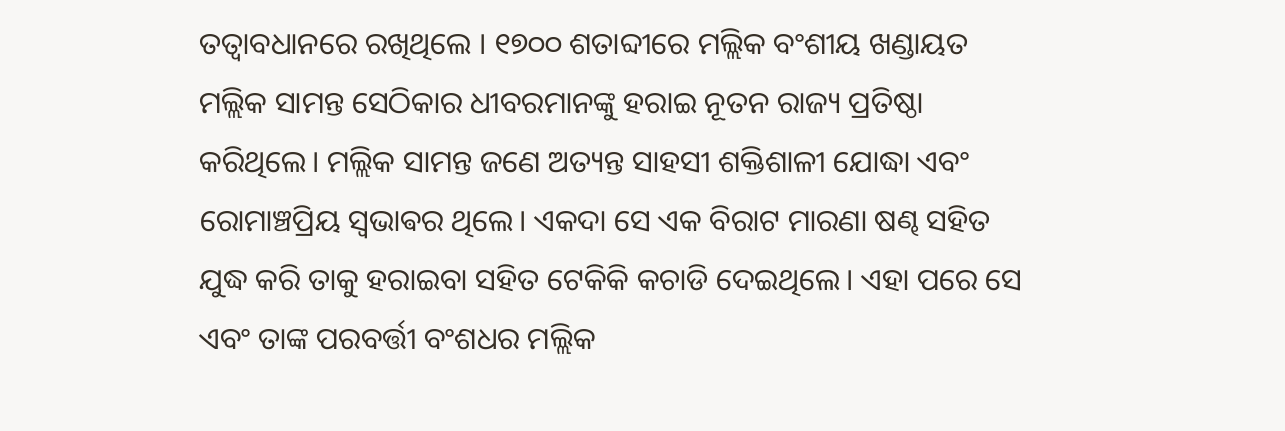ତତ୍ୱାବଧାନରେ ରଖିଥିଲେ । ୧୭୦୦ ଶତାବ୍ଦୀରେ ମଲ୍ଲିକ ବଂଶୀୟ ଖଣ୍ଡାୟତ ମଲ୍ଲିକ ସାମନ୍ତ ସେଠିକାର ଧୀବରମାନଙ୍କୁ ହରାଇ ନୂତନ ରାଜ୍ୟ ପ୍ରତିଷ୍ଠା କରିଥିଲେ। ମଲ୍ଲିକ ସାମନ୍ତ ଜଣେ ଅତ୍ୟନ୍ତ ସାହସୀ ଶକ୍ତିଶାଳୀ ଯୋଦ୍ଧା ଏବଂ ରୋମାଞ୍ଚପ୍ରିୟ ସ୍ଵଭାଵର ଥିଲେ। ଏକଦା ସେ ଏକ ବିରାଟ ମାରଣା ଷଣ୍ଢ ସହିତ ଯୁଦ୍ଧ କରି ତାକୁ ହରାଇବା ସହିତ ଟେକିକି କଚାଡି ଦେଇଥିଲେ। ଏହା ପରେ ସେ ଏବଂ ତାଙ୍କ ପରବର୍ତ୍ତୀ ବଂଶଧର ମଲ୍ଲିକ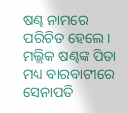ଷଣ୍ଢ ନାମରେ ପରିଚିତ ହେଲେ। ମଲ୍ଲିକ ଷଣ୍ଢଙ୍କ ପିତା ମଧ୍ୟ ବାରବାଟୀରେ ସେନାପତି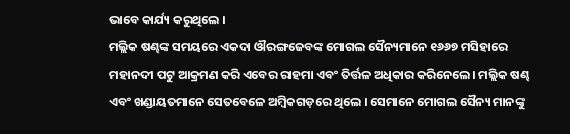ଭାବେ କାର୍ଯ୍ୟ କରୁଥିଲେ ।
ମଲ୍ଲିକ ଷଣ୍ଢଙ୍କ ସମୟରେ ଏକଦା ଔରଙ୍ଗଜେବଙ୍କ ମୋଗଲ ସୈନ୍ୟମାନେ ୧୬୬୭ ମସିହାରେ ମହାନଦୀ ପଟୁ ଆକ୍ରମଣ କରି ଏବେର ରାହମା ଏବଂ ତିର୍ତ୍ତଳ ଅଧିକାର କରିନେଲେ। ମଲ୍ଲିକ ଷଣ୍ଢ ଏବଂ ଖଣ୍ଡାୟତମାନେ ସେତବେଳେ ଅମ୍ବିକଗଡ଼ରେ ଥିଲେ । ସେମାନେ ମୋଗଲ ସୈନ୍ୟ ମାନଙ୍କୁ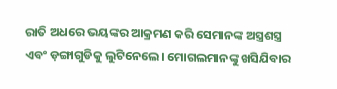ରାତି ଅଧରେ ଭୟଙ୍କର ଆକ୍ରମଣ କରି ସେମାନଙ୍କ ଅସ୍ତ୍ରଶସ୍ତ୍ର ଏବଂ ଡ଼ଙ୍ଗାଗୁଡିକୁ ଲୁଟିନେଲେ। ମୋଗଲମାନଙ୍କୁ ଖସିଯିବାର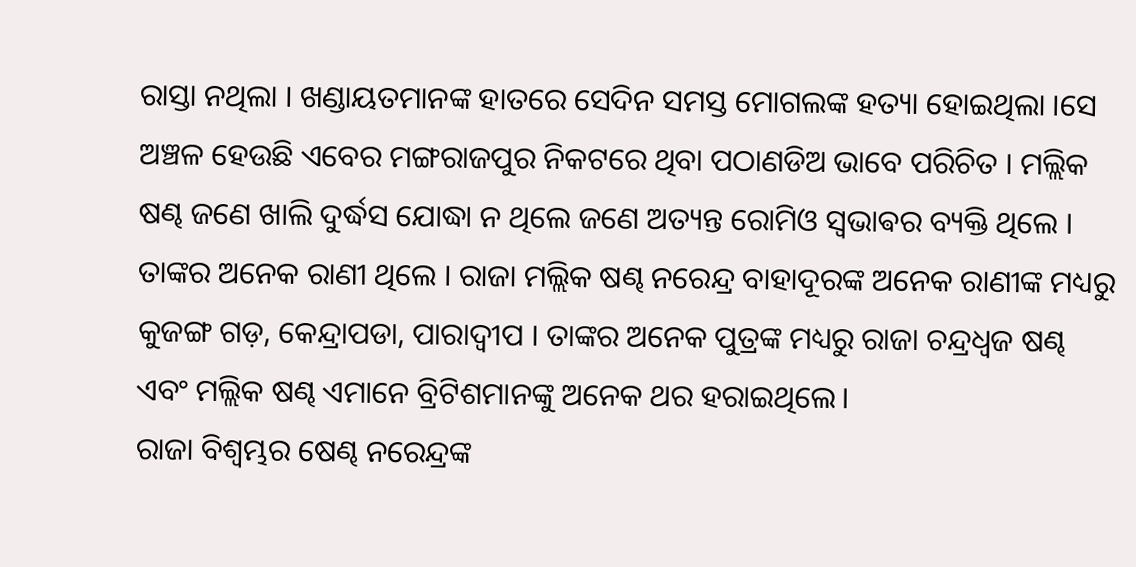ରାସ୍ତା ନଥିଲା । ଖଣ୍ଡାୟତମାନଙ୍କ ହାତରେ ସେଦିନ ସମସ୍ତ ମୋଗଲଙ୍କ ହତ୍ୟା ହୋଇଥିଲା ।ସେ ଅଞ୍ଚଳ ହେଉଛି ଏବେର ମଙ୍ଗରାଜପୁର ନିକଟରେ ଥିବା ପଠାଣଡିଅ ଭାବେ ପରିଚିତ । ମଲ୍ଲିକ ଷଣ୍ଢ ଜଣେ ଖାଲି ଦୁର୍ଦ୍ଧସ ଯୋଦ୍ଧା ନ ଥିଲେ ଜଣେ ଅତ୍ୟନ୍ତ ରୋମିଓ ସ୍ଵଭାଵର ବ୍ୟକ୍ତି ଥିଲେ । ତାଙ୍କର ଅନେକ ରାଣୀ ଥିଲେ । ରାଜା ମଲ୍ଲିକ ଷଣ୍ଢ ନରେନ୍ଦ୍ର ବାହାଦୂରଙ୍କ ଅନେକ ରାଣୀଙ୍କ ମଧ୍ୟରୁ କୁଜଙ୍ଗ ଗଡ଼, କେନ୍ଦ୍ରାପଡା, ପାରାଦ୍ୱୀପ । ତାଙ୍କର ଅନେକ ପୁତ୍ରଙ୍କ ମଧ୍ୟରୁ ରାଜା ଚନ୍ଦ୍ରଧ୍ୱଜ ଷଣ୍ଢ ଏବଂ ମଲ୍ଲିକ ଷଣ୍ଢ ଏମାନେ ବ୍ରିଟିଶମାନଙ୍କୁ ଅନେକ ଥର ହରାଇଥିଲେ।
ରାଜା ବିଶ୍ୱମ୍ଭର ଷେଣ୍ଢ ନରେନ୍ଦ୍ରଙ୍କ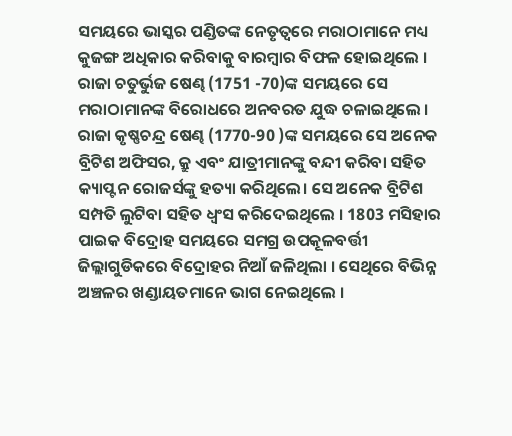ସମୟରେ ଭାସ୍କର ପଣ୍ଡିତଙ୍କ ନେତୃତ୍ବରେ ମରାଠାମାନେ ମଧ୍ୟ କୁଜଙ୍ଗ ଅଧିକାର କରିବାକୁ ବାରମ୍ବାର ବିଫଳ ହୋଇଥିଲେ । ରାଜା ଚତୁର୍ଭୁଜ ଷେଣ୍ଢ (1751 -70)ଙ୍କ ସମୟରେ ସେ ମରାଠାମାନଙ୍କ ବିରୋଧରେ ଅନବରତ ଯୁଦ୍ଧ ଚଳାଇଥିଲେ । ରାଜା କୃଷ୍ଣଚନ୍ଦ୍ର ଷେଣ୍ଢ (1770-90 )ଙ୍କ ସମୟରେ ସେ ଅନେକ ବ୍ରିଟିଶ ଅଫିସର, କ୍ରୁ ଏବଂ ଯାତ୍ରୀମାନଙ୍କୁ ବନ୍ଦୀ କରିବା ସହିତ କ୍ୟାପ୍ଟନ ରୋଜର୍ସଙ୍କୁ ହତ୍ୟା କରିଥିଲେ। ସେ ଅନେକ ବ୍ରିଟିଶ ସମ୍ପତି ଲୁଟିବା ସହିତ ଧ୍ବଂସ କରିଦେଇଥିଲେ । 1803 ମସିହାର ପାଇକ ବିଦ୍ରୋହ ସମୟରେ ସମଗ୍ର ଉପକୂଳବର୍ତ୍ତୀ ଜିଲ୍ଲାଗୁଡିକରେ ବିଦ୍ରୋହର ନିଆଁ ଜଳିଥିଲା । ସେଥିରେ ବିଭିନ୍ନ ଅଞ୍ଚଳର ଖଣ୍ଡାୟତମାନେ ଭାଗ ନେଇଥିଲେ ।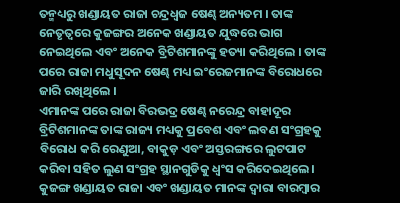ତନ୍ମଧ୍ୟରୁ ଖଣ୍ଡାୟତ ରାଜା ଚନ୍ଦ୍ରଧ୍ୱଜ ଷେଣ୍ଢ ଅନ୍ୟତମ । ତାଙ୍କ ନେତୃତ୍ୱରେ କୁଜଙ୍ଗର ଅନେକ ଖଣ୍ଡାୟତ ଯୁଦ୍ଧରେ ଭାଗ ନେଇଥିଲେ ଏବଂ ଅନେକ ବ୍ରିଟିଶମାନଙ୍କୁ ହତ୍ୟା କରିଥିଲେ । ତାଙ୍କ ପରେ ରାଜା ମଧୁସୂଦନ ଷେଣ୍ଢ ମଧ୍ୟ ଇଂରେଜମାନଙ୍କ ବିରୋଧରେ ଜାରି ରଖିଥିଲେ ।
ଏମାନଙ୍କ ପରେ ରାଜା ବିରଭଦ୍ର ଷେଣ୍ଢ ନରେନ୍ଦ୍ର ବାହାଦୂର ବ୍ରିଟିଶମାନଙ୍କ ତାଙ୍କ ରାଜ୍ୟ ମଧ୍ୟକୁ ପ୍ରବେଶ ଏବଂ ଲବଣ ସଂଗ୍ରହକୁ ବିରୋଧ କରି ରେଣୁଆ, ବାକୁଡ଼ ଏବଂ ଅସ୍ତରଙ୍ଗରେ ଲୁଟପାଟ କରିବା ସହିତ ଲୁଣ ସଂଗ୍ରହ ସ୍ଥାନଗୁଡିକୁ ଧ୍ବଂସ କରିଦେଇଥିଲେ। କୁଜଙ୍ଗ ଖଣ୍ଡାୟତ ରାଜା ଏବଂ ଖଣ୍ଡାୟତ ମାନଙ୍କ ଦ୍ୱାରା ବାରମ୍ବାର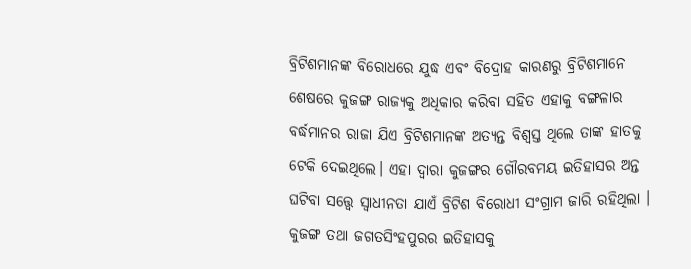ବ୍ରିଟିଶମାନଙ୍କ ବିରୋଧରେ ଯୁଦ୍ଧ ଏବଂ ବିଦ୍ରୋହ କାରଣରୁ ବ୍ରିଟିଶମାନେ ଶେଷରେ କୁଜଙ୍ଗ ରାଜ୍ୟକୁ ଅଧିକାର କରିବା ସହିତ ଏହାକୁ ବଙ୍ଗଳାର ବର୍ଦ୍ଧମାନର ରାଜା ଯିଏ ବ୍ରିଟିଶମାନଙ୍କ ଅତ୍ୟନ୍ତ ବିଶ୍ୱସ୍ତ ଥିଲେ ତାଙ୍କ ହାତକୁ ଟେକି ଦେଇଥିଲେ। ଏହା ଦ୍ୱାରା କୁଜଙ୍ଗର ଗୌରବମୟ ଇତିହାସର ଅନ୍ତ ଘଟିବା ସତ୍ତ୍ୱେ ସ୍ଵାଧୀନତା ଯାଏଁ ବ୍ରିଟିଶ ବିରୋଧୀ ସଂଗ୍ରାମ ଜାରି ରହିଥିଲା ।
କୁଜଙ୍ଗ ତଥା ଜଗତସିଂହପୁରର ଇତିହାସକୁ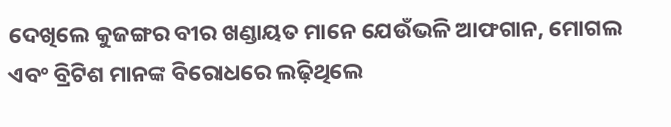ଦେଖିଲେ କୁଜଙ୍ଗର ବୀର ଖଣ୍ଡାୟତ ମାନେ ଯେଉଁଭଳି ଆଫଗାନ, ମୋଗଲ ଏବଂ ବ୍ରିଟିଶ ମାନଙ୍କ ବିରୋଧରେ ଲଢ଼ିଥିଲେ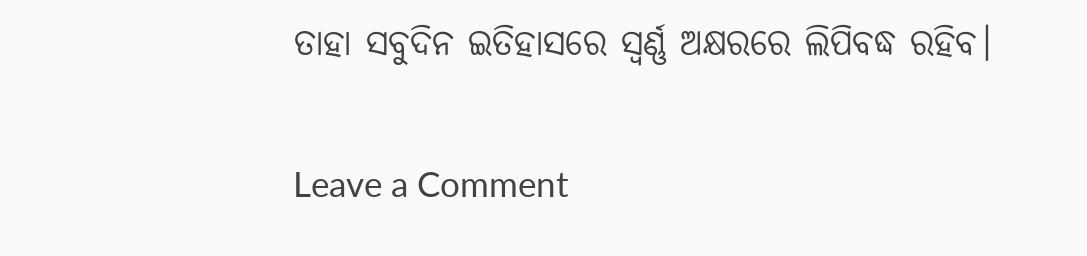ତାହା ସବୁଦିନ ଇତିହାସରେ ସ୍ୱର୍ଣ୍ଣ ଅକ୍ଷରରେ ଲିପିବଦ୍ଧ ରହିବ।

Leave a Comment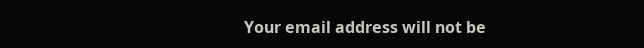Your email address will not be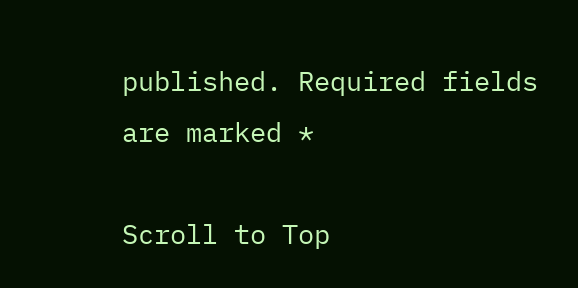published. Required fields are marked *

Scroll to Top